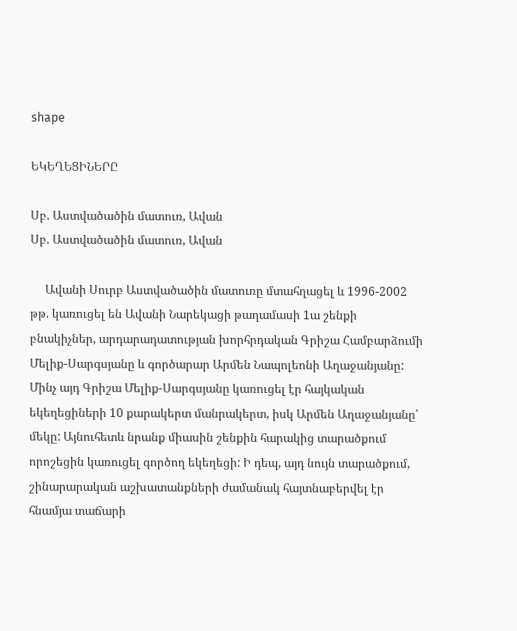shape

ԵԿԵՂԵՑԻՆԵՐԸ

Սբ. Աստվածածին մատուռ, Ավան
Սբ. Աստվածածին մատուռ, Ավան

     Ավանի Սուրբ Աստվածածին մատուռը մտահղացել և 1996-2002 թթ. կառուցել են Ավանի Նարեկացի թաղամասի 1ա շենքի բնակիչներ, արդարադատության խորհրդական Գրիշա Համբարձումի Մելիք-Սարգսյանը և գործարար Արմեն Նապոլեոնի Աղաջանյանը:  Մինչ այդ Գրիշա Մելիք-Սարգսյանը կառուցել էր հայկական եկեղեցիների 10 քարակերտ մանրակերտ, իսկ Արմեն Աղաջանյանը՝ մեկը: Այնուհետև նրանք միասին շենքին հարակից տարածքում որոշեցին կառուցել գործող եկեղեցի: Ի դեպ, այդ նույն տարածքում, շինարարական աշխատանքների ժամանակ հայտնաբերվել էր հնամյա տաճարի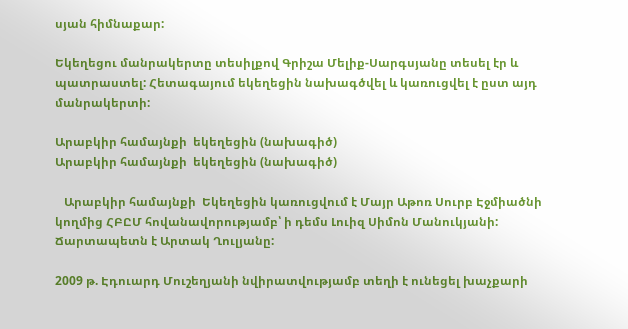սյան հիմնաքար:

Եկեղեցու մանրակերտը տեսիլքով Գրիշա Մելիք-Սարգսյանը տեսել էր և պատրաստել: Հետագայում եկեղեցին նախագծվել և կառուցվել է ըստ այդ մանրակերտի:

Արաբկիր համայնքի  եկեղեցին (նախագիծ)
Արաբկիր համայնքի  եկեղեցին (նախագիծ)

   Արաբկիր համայնքի  Եկեղեցին կառուցվում է Մայր Աթոռ Սուրբ Էջմիածնի կողմից ՀԲԸՄ հովանավորությամբ՝ ի դեմս Լուիզ Սիմոն Մանուկյանի: Ճարտապետն է Արտակ Ղուլյանը:

2009 թ. Էդուարդ Մուշեղյանի նվիրատվությամբ տեղի է ունեցել խաչքարի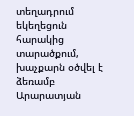տեղադրում եկեղեցուն հարակից տարածքում, խաչքարն օծվել է ձեռամբ Արարատյան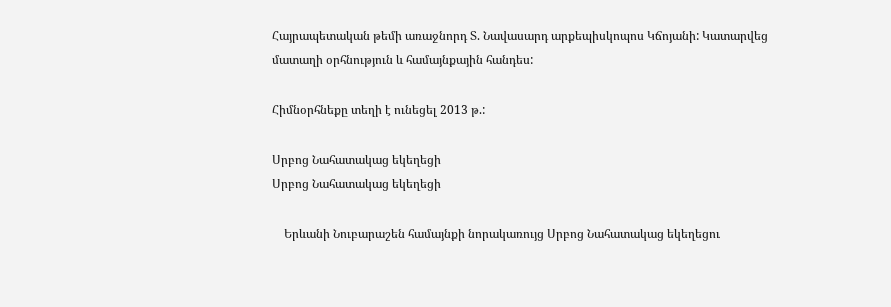Հայրապետական թեմի առաջնորդ Տ. Նավասարդ արքեպիսկոպոս Կճոյանի: Կատարվեց մատաղի օրհնություն և համայնքային հանդես:

Հիմնօրհնեքը տեղի է ունեցել 2013 թ.:

Սրբոց Նահատակաց եկեղեցի
Սրբոց Նահատակաց եկեղեցի

    Երևանի Նուբարաշեն համայնքի նորակառույց Սրբոց Նահատակաց եկեղեցու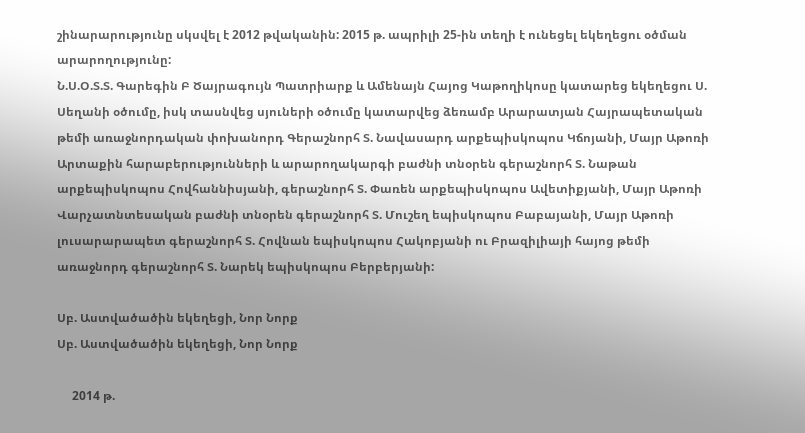շինարարությունը սկսվել է 2012 թվականին: 2015 թ. ապրիլի 25-ին տեղի է ունեցել եկեղեցու օծման արարողությունը:
Ն.Ս.Օ.Տ.Տ. Գարեգին Բ Ծայրագույն Պատրիարք և Ամենայն Հայոց Կաթողիկոսը կատարեց եկեղեցու Ս. Սեղանի օծումը, իսկ տասնվեց սյուների օծումը կատարվեց ձեռամբ Արարատյան Հայրապետական թեմի առաջնորդական փոխանորդ Գերաշնորհ Տ. Նավասարդ արքեպիսկոպոս Կճոյանի, Մայր Աթոռի Արտաքին հարաբերությունների և արարողակարգի բաժնի տնօրեն գերաշնորհ Տ. Նաթան արքեպիսկոպոս Հովհաննիսյանի, գերաշնորհ Տ. Փառեն արքեպիսկոպոս Ավետիքյանի, Մայր Աթոռի Վարչատնտեսական բաժնի տնօրեն գերաշնորհ Տ. Մուշեղ եպիսկոպոս Բաբայանի, Մայր Աթոռի լուսարարապետ գերաշնորհ Տ. Հովնան եպիսկոպոս Հակոբյանի ու Բրազիլիայի հայոց թեմի առաջնորդ գերաշնորհ Տ. Նարեկ եպիսկոպոս Բերբերյանի:

Սբ. Աստվածածին եկեղեցի, Նոր Նորք
Սբ. Աստվածածին եկեղեցի, Նոր Նորք

     2014 թ.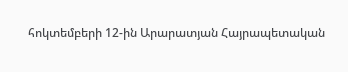հոկտեմբերի 12-ին Արարատյան Հայրապետական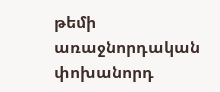թեմի առաջնորդական փոխանորդ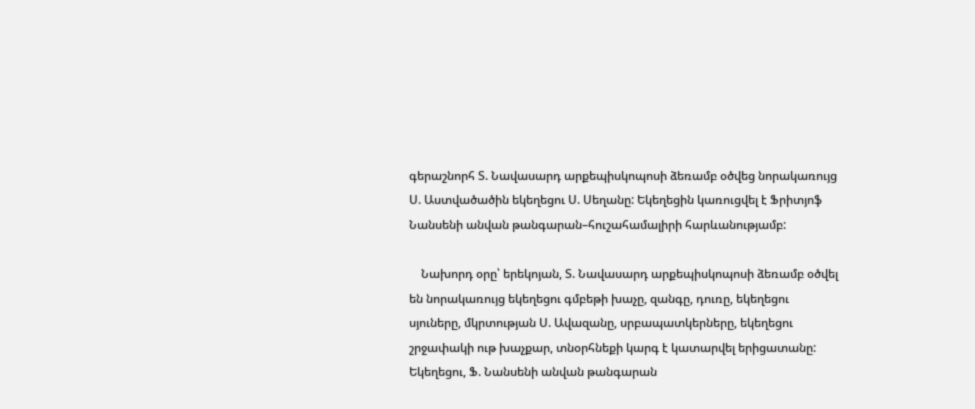գերաշնորհ Տ. Նավասարդ արքեպիսկոպոսի ձեռամբ օծվեց նորակառույց Ս. Աստվածածին եկեղեցու Ս. Սեղանը: Եկեղեցին կառուցվել է Ֆրիտյոֆ Նանսենի անվան թանգարան–հուշահամալիրի հարևանությամբ:

    Նախորդ օրը՝ երեկոյան, Տ. Նավասարդ արքեպիսկոպոսի ձեռամբ օծվել են նորակառույց եկեղեցու գմբեթի խաչը, զանգը, դուռը, եկեղեցու սյուները, մկրտության Ս. Ավազանը, սրբապատկերները, եկեղեցու շրջափակի ութ խաչքար, տնօրհնեքի կարգ է կատարվել երիցատանը: Եկեղեցու, Ֆ. Նանսենի անվան թանգարան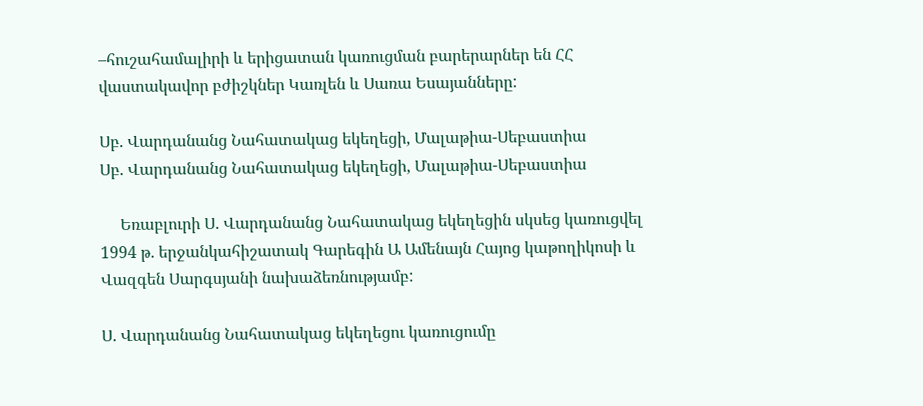–հուշահամալիրի և երիցատան կառուցման բարերարներ են ՀՀ վաստակավոր բժիշկներ Կառլեն և Սառա Եսայանները:

Սբ. Վարդանանց Նահատակաց եկեղեցի, Մալաթիա-Սեբաստիա
Սբ. Վարդանանց Նահատակաց եկեղեցի, Մալաթիա-Սեբաստիա

     Եռաբլուրի Ս. Վարդանանց Նահատակաց եկեղեցին սկսեց կառուցվել 1994 թ. երջանկահիշատակ Գարեգին Ա Ամենայն Հայոց կաթողիկոսի և Վազգեն Սարգսյանի նախաձեռնությամբ:

Ս. Վարդանանց Նահատակաց եկեղեցու կառուցումը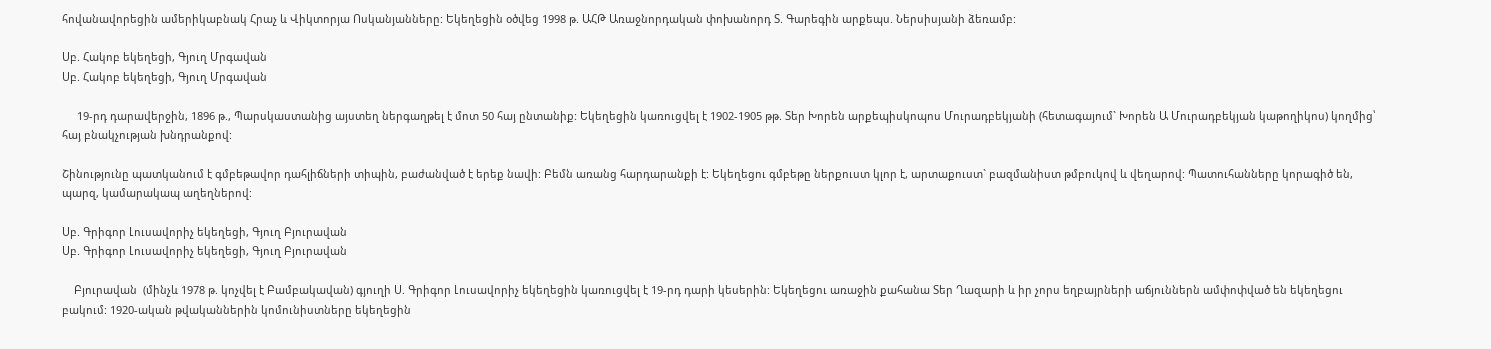հովանավորեցին ամերիկաբնակ Հրաչ և Վիկտորյա Ոսկանյանները: Եկեղեցին օծվեց 1998 թ. ԱՀԹ Առաջնորդական փոխանորդ Տ. Գարեգին արքեպս. Ներսիսյանի ձեռամբ:

Սբ. Հակոբ եկեղեցի, Գյուղ Մրգավան
Սբ. Հակոբ եկեղեցի, Գյուղ Մրգավան

     19-րդ դարավերջին, 1896 թ., Պարսկաստանից այստեղ ներգաղթել է մոտ 50 հայ ընտանիք: Եկեղեցին կառուցվել է 1902-1905 թթ. Տեր Խորեն արքեպիսկոպոս Մուրադբեկյանի (հետագայում` Խորեն Ա Մուրադբեկյան կաթողիկոս) կողմից՝ հայ բնակչության խնդրանքով:

Շինությունը պատկանում է գմբեթավոր դահլիճների տիպին, բաժանված է երեք նավի: Բեմն առանց հարդարանքի է: Եկեղեցու գմբեթը ներքուստ կլոր է, արտաքուստ` բազմանիստ թմբուկով և վեղարով: Պատուհանները կորագիծ են, պարզ, կամարակապ աղեղներով:

Սբ. Գրիգոր Լուսավորիչ եկեղեցի, Գյուղ Բյուրավան
Սբ. Գրիգոր Լուսավորիչ եկեղեցի, Գյուղ Բյուրավան

    Բյուրավան  (մինչև 1978 թ. կոչվել է Բամբակավան) գյուղի Ս. Գրիգոր Լուսավորիչ եկեղեցին կառուցվել է 19-րդ դարի կեսերին: Եկեղեցու առաջին քահանա Տեր Ղազարի և իր չորս եղբայրների աճյուններն ամփոփված են եկեղեցու բակում: 1920-ական թվականներին կոմունիստները եկեղեցին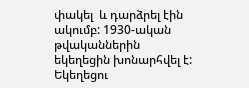փակել  և դարձրել էին ակումբ: 1930-ական թվականներին եկեղեցին խոնարհվել է:  Եկեղեցու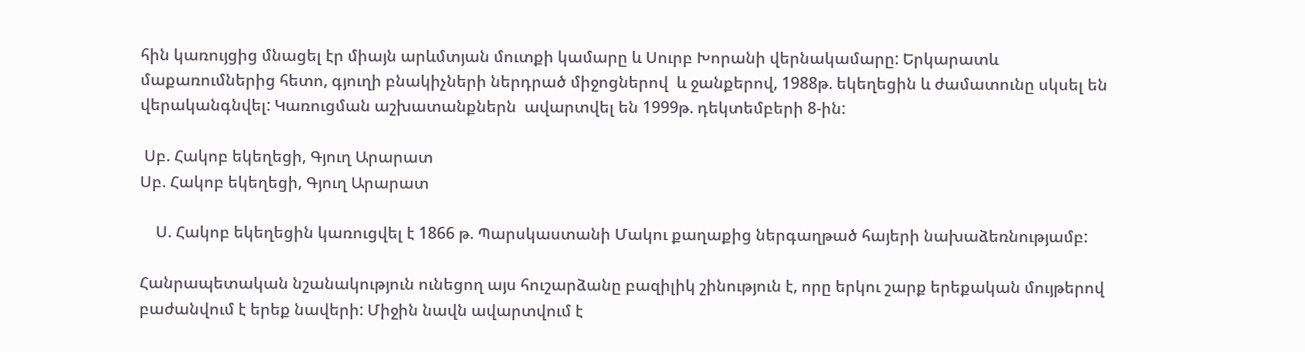հին կառույցից մնացել էր միայն արևմտյան մուտքի կամարը և Սուրբ Խորանի վերնակամարը: Երկարատև մաքառումներից հետո, գյուղի բնակիչների ներդրած միջոցներով  և ջանքերով, 1988թ. եկեղեցին և ժամատունը սկսել են վերականգնվել: Կառուցման աշխատանքներն  ավարտվել են 1999թ. դեկտեմբերի 8-ին:

 Սբ. Հակոբ եկեղեցի, Գյուղ Արարատ
Սբ. Հակոբ եկեղեցի, Գյուղ Արարատ

    Ս. Հակոբ եկեղեցին կառուցվել է 1866 թ. Պարսկաստանի Մակու քաղաքից ներգաղթած հայերի նախաձեռնությամբ:

Հանրապետական նշանակություն ունեցող այս հուշարձանը բազիլիկ շինություն է, որը երկու շարք երեքական մույթերով բաժանվում է երեք նավերի: Միջին նավն ավարտվում է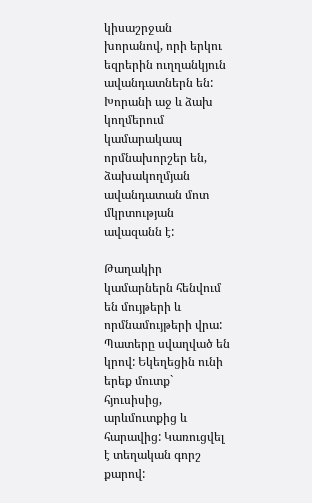կիսաշրջան խորանով, որի երկու եզրերին ուղղանկյուն ավանդատներն են:   Խորանի աջ և ձախ կողմերում կամարակապ որմնախորշեր են, ձախակողմյան ավանդատան մոտ մկրտության ավազանն է:

Թաղակիր կամարներն հենվում են մույթերի և որմնամույթերի վրա: Պատերը սվաղված են կրով: Եկեղեցին ունի երեք մուտք` հյուսիսից, արևմուտքից և հարավից: Կառուցվել է տեղական գորշ քարով: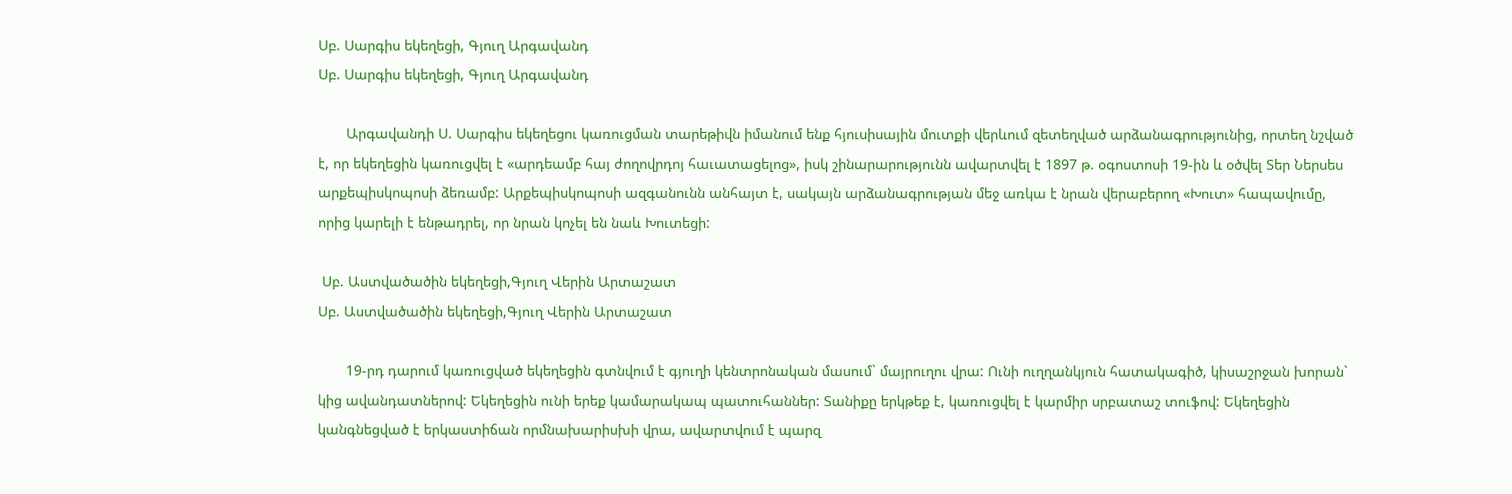Սբ. Սարգիս եկեղեցի, Գյուղ Արգավանդ
Սբ. Սարգիս եկեղեցի, Գյուղ Արգավանդ

       Արգավանդի Ս. Սարգիս եկեղեցու կառուցման տարեթիվն իմանում ենք հյուսիսային մուտքի վերևում զետեղված արձանագրությունից, որտեղ նշված է, որ եկեղեցին կառուցվել է «արդեամբ հայ ժողովրդոյ հաւատացելոց», իսկ շինարարությունն ավարտվել է 1897 թ. օգոստոսի 19-ին և օծվել Տեր Ներսես արքեպիսկոպոսի ձեռամբ: Արքեպիսկոպոսի ազգանունն անհայտ է, սակայն արձանագրության մեջ առկա է նրան վերաբերող «Խուտ» հապավումը, որից կարելի է ենթադրել, որ նրան կոչել են նաև Խուտեցի:

 Սբ. Աստվածածին եկեղեցի,Գյուղ Վերին Արտաշատ
Սբ. Աստվածածին եկեղեցի,Գյուղ Վերին Արտաշատ

       19-րդ դարում կառուցված եկեղեցին գտնվում է գյուղի կենտրոնական մասում` մայրուղու վրա: Ունի ուղղանկյուն հատակագիծ, կիսաշրջան խորան` կից ավանդատներով: Եկեղեցին ունի երեք կամարակապ պատուհաններ: Տանիքը երկթեք է, կառուցվել է կարմիր սրբատաշ տուֆով: Եկեղեցին կանգնեցված է երկաստիճան որմնախարիսխի վրա, ավարտվում է պարզ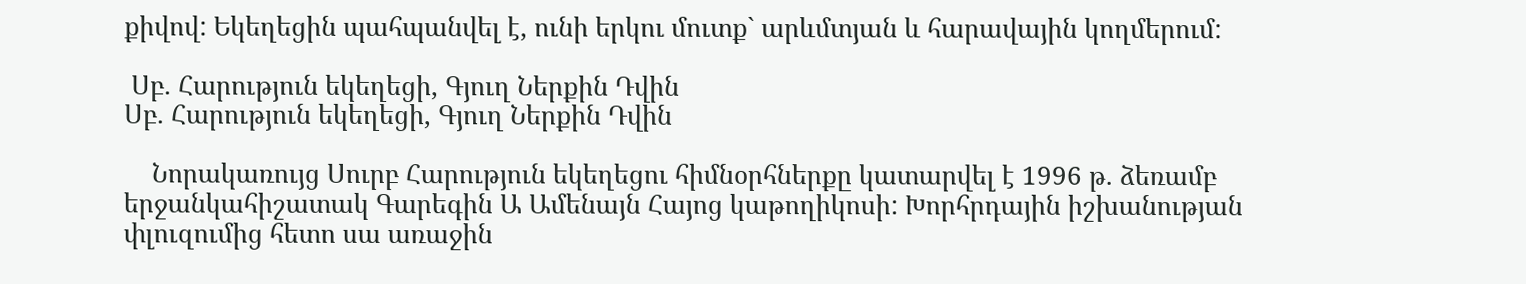քիվով: Եկեղեցին պահպանվել է, ունի երկու մուտք` արևմտյան և հարավային կողմերում:

 Սբ. Հարություն եկեղեցի, Գյուղ Ներքին Դվին
Սբ. Հարություն եկեղեցի, Գյուղ Ներքին Դվին

    Նորակառույց Սուրբ Հարություն եկեղեցու հիմնօրհներքը կատարվել է 1996 թ. ձեռամբ երջանկահիշատակ Գարեգին Ա Ամենայն Հայոց կաթողիկոսի: Խորհրդային իշխանության փլուզումից հետո սա առաջին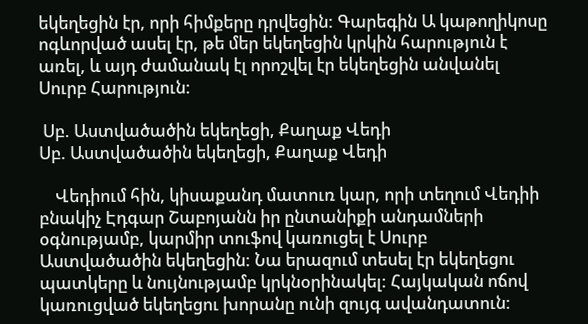եկեղեցին էր, որի հիմքերը դրվեցին: Գարեգին Ա կաթողիկոսը ոգևորված ասել էր, թե մեր եկեղեցին կրկին հարություն է առել, և այդ ժամանակ էլ որոշվել էր եկեղեցին անվանել Սուրբ Հարություն:

 Սբ. Աստվածածին եկեղեցի, Քաղաք Վեդի
Սբ. Աստվածածին եկեղեցի, Քաղաք Վեդի

    Վեդիում հին, կիսաքանդ մատուռ կար, որի տեղում Վեդիի բնակիչ Էդգար Շաբոյանն իր ընտանիքի անդամների օգնությամբ, կարմիր տուֆով կառուցել է Սուրբ Աստվածածին եկեղեցին: Նա երազում տեսել էր եկեղեցու պատկերը և նույնությամբ կրկնօրինակել: Հայկական ոճով կառուցված եկեղեցու խորանը ունի զույգ ավանդատուն: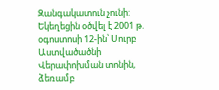Զանգակատուն չունի: Եկեղեցին օծվել է 2001 թ. օգոստոսի 12-ին՝ Սուրբ Աստվածածնի Վերափոխման տոնին, ձեռամբ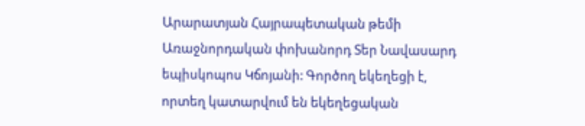Արարատյան Հայրապետական թեմի Առաջնորդական փոխանորդ Տեր Նավասարդ եպիսկոպոս Կճոյանի: Գործող եկեղեցի է, որտեղ կատարվում են եկեղեցական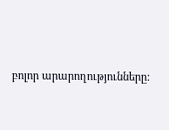բոլոր արարողությունները: